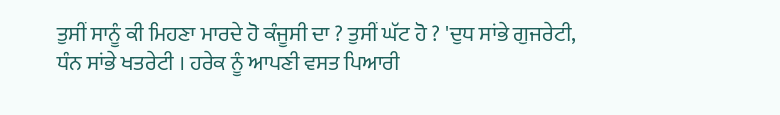ਤੁਸੀਂ ਸਾਨੂੰ ਕੀ ਮਿਹਣਾ ਮਾਰਦੇ ਹੋ ਕੰਜੂਸੀ ਦਾ ? ਤੁਸੀਂ ਘੱਟ ਹੋ ? 'ਦੁਧ ਸਾਂਭੇ ਗੁਜਰੇਟੀ, ਧੰਨ ਸਾਂਭੇ ਖਤਰੇਟੀ । ਹਰੇਕ ਨੂੰ ਆਪਣੀ ਵਸਤ ਪਿਆਰੀ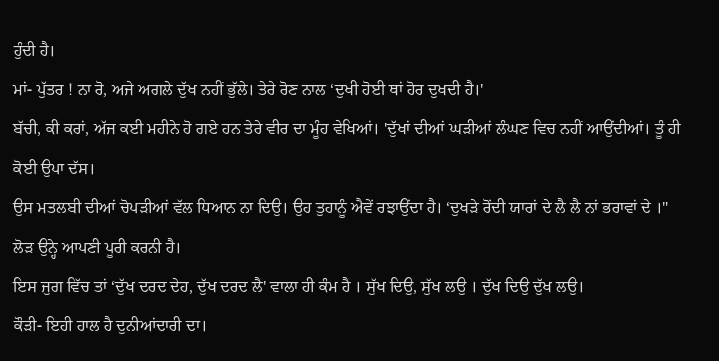ਹੁੰਦੀ ਹੈ।
ਮਾਂ- ਪੁੱਤਰ ! ਨਾ ਰੋ, ਅਜੇ ਅਗਲੇ ਦੁੱਖ ਨਹੀਂ ਭੁੱਲੇ। ਤੇਰੇ ਰੋਣ ਨਾਲ ‘ਦੁਖੀ ਹੋਈ ਥਾਂ ਹੋਰ ਦੁਖਦੀ ਹੈ।'
ਬੱਚੀ, ਕੀ ਕਰਾਂ, ਅੱਜ ਕਈ ਮਹੀਨੇ ਹੋ ਗਏ ਹਨ ਤੇਰੇ ਵੀਰ ਦਾ ਮੂੰਹ ਵੇਖਿਆਂ। 'ਦੁੱਖਾਂ ਦੀਆਂ ਘੜੀਆਂ ਲੰਘਣ ਵਿਚ ਨਹੀਂ ਆਉਂਦੀਆਂ। ਤੂੰ ਹੀ ਕੋਈ ਉਪਾ ਦੱਸ।
ਉਸ ਮਤਲਬੀ ਦੀਆਂ ਚੋਪੜੀਆਂ ਵੱਲ ਧਿਆਨ ਨਾ ਦਿਉ। ਉਹ ਤੁਹਾਨੂੰ ਐਵੇਂ ਰਝਾਉਂਦਾ ਹੈ। ‘ਦੁਖੜੇ ਰੋਂਦੀ ਯਾਰਾਂ ਦੇ ਲੈ ਲੈ ਨਾਂ ਭਰਾਵਾਂ ਦੇ ।" ਲੋੜ ਉਨ੍ਹੇ ਆਪਣੀ ਪੂਰੀ ਕਰਨੀ ਹੈ।
ਇਸ ਜੁਗ ਵਿੱਚ ਤਾਂ ‘ਦੁੱਖ ਦਰਦ ਦੇਹ, ਦੁੱਖ ਦਰਦ ਲੈ' ਵਾਲਾ ਹੀ ਕੰਮ ਹੈ । ਸੁੱਖ ਦਿਉ, ਸੁੱਖ ਲਉ । ਦੁੱਖ ਦਿਉ ਦੁੱਖ ਲਉ।
ਕੌੜੀ- ਇਹੀ ਹਾਲ ਹੈ ਦੁਨੀਆਂਦਾਰੀ ਦਾ।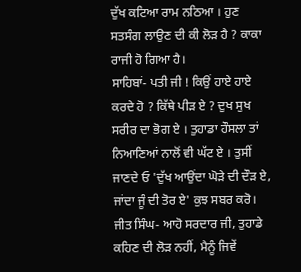ਦੁੱਖ ਕਟਿਆ ਰਾਮ ਨਠਿਆ । ਹੁਣ ਸਤਸੰਗ ਲਾਉਣ ਦੀ ਕੀ ਲੋੜ ਹੈ ? ਕਾਕਾ ਰਾਜੀ ਹੋ ਗਿਆ ਹੈ।
ਸਾਹਿਬਾਂ- ਪਤੀ ਜੀ ! ਕਿਉਂ ਹਾਏ ਹਾਏ ਕਰਦੇ ਹੋ ? ਕਿੱਥੇ ਪੀੜ ਏ ? ਦੁਖ ਸੁਖ ਸਰੀਰ ਦਾ ਭੋਗ ਏ । ਤੁਹਾਡਾ ਹੌਸਲਾ ਤਾਂ ਨਿਆਣਿਆਂ ਨਾਲੋਂ ਵੀ ਘੱਟ ਏ । ਤੁਸੀਂ ਜਾਣਦੇ ਓ 'ਦੁੱਖ ਆਉਂਦਾ ਘੋੜੇ ਦੀ ਦੌੜ ਏ, ਜਾਂਦਾ ਜੂੰ ਦੀ ਤੋਰ ਏ' ਕੁਝ ਸਬਰ ਕਰੋ।
ਜੀਤ ਸਿੰਘ- ਆਹੋ ਸਰਦਾਰ ਜੀ, ਤੁਹਾਡੇ ਕਹਿਣ ਦੀ ਲੋੜ ਨਹੀਂ, ਮੈਨੂੰ ਜਿਵੇਂ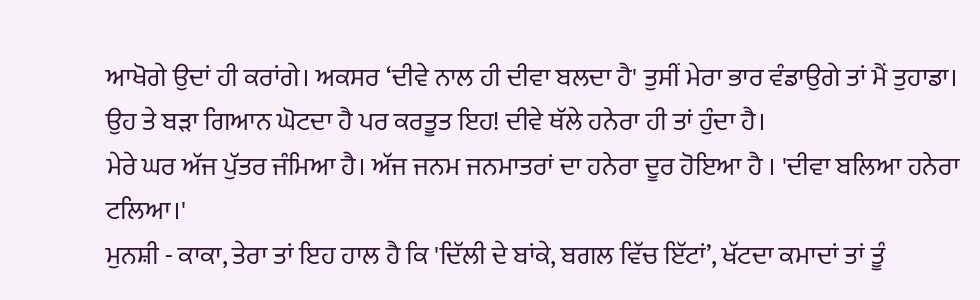ਆਖੋਗੇ ਉਦਾਂ ਹੀ ਕਰਾਂਗੇ। ਅਕਸਰ ‘ਦੀਵੇ ਨਾਲ ਹੀ ਦੀਵਾ ਬਲਦਾ ਹੈ' ਤੁਸੀਂ ਮੇਰਾ ਭਾਰ ਵੰਡਾਉਗੇ ਤਾਂ ਮੈਂ ਤੁਹਾਡਾ।
ਉਹ ਤੇ ਬੜਾ ਗਿਆਨ ਘੋਟਦਾ ਹੈ ਪਰ ਕਰਤੂਤ ਇਹ! ਦੀਵੇ ਥੱਲੇ ਹਨੇਰਾ ਹੀ ਤਾਂ ਹੁੰਦਾ ਹੈ।
ਮੇਰੇ ਘਰ ਅੱਜ ਪੁੱਤਰ ਜੰਮਿਆ ਹੈ। ਅੱਜ ਜਨਮ ਜਨਮਾਤਰਾਂ ਦਾ ਹਨੇਰਾ ਦੂਰ ਹੋਇਆ ਹੈ । 'ਦੀਵਾ ਬਲਿਆ ਹਨੇਰਾ ਟਲਿਆ।'
ਮੁਨਸ਼ੀ - ਕਾਕਾ, ਤੇਰਾ ਤਾਂ ਇਹ ਹਾਲ ਹੈ ਕਿ 'ਦਿੱਲੀ ਦੇ ਬਾਂਕੇ, ਬਗਲ ਵਿੱਚ ਇੱਟਾਂ’, ਖੱਟਦਾ ਕਮਾਦਾਂ ਤਾਂ ਤੂੰ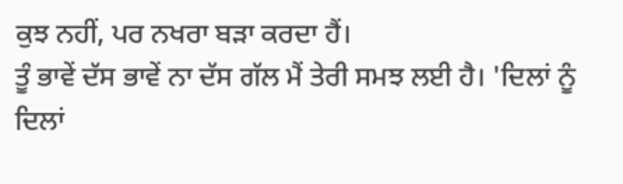ਕੁਝ ਨਹੀਂ, ਪਰ ਨਖਰਾ ਬੜਾ ਕਰਦਾ ਹੈਂ।
ਤੂੰ ਭਾਵੇਂ ਦੱਸ ਭਾਵੇਂ ਨਾ ਦੱਸ ਗੱਲ ਮੈਂ ਤੇਰੀ ਸਮਝ ਲਈ ਹੈ। 'ਦਿਲਾਂ ਨੂੰ ਦਿਲਾਂ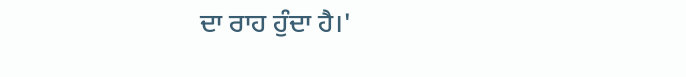ਦਾ ਰਾਹ ਹੁੰਦਾ ਹੈ।'